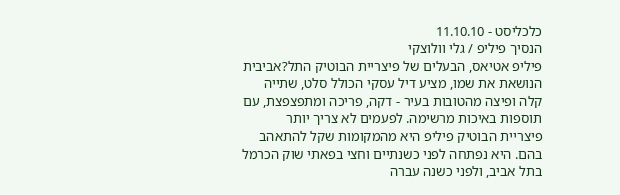כלכליסט - 11.10.10
הנסיך פיליפ / גלי וולוצקי
פיליפ אטיאס, הבעלים של פיצריית הבוטיק התל?אביבית הנושאת את שמו, מציע דיל עסקי הכולל סלט, שתייה קלה ופיצה מהטובות בעיר - דקה, פריכה ומתפצפצת, עם תוספות באיכות מרשימה. לפעמים לא צריך יותר
פיצריית הבוטיק פיליפ היא מהמקומות שקל להתאהב בהם. היא נפתחה לפני כשנתיים וחצי בפאתי שוק הכרמל בתל אביב, ולפני כשנה עברה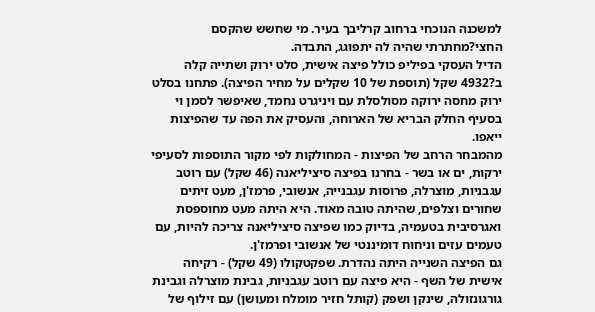למשכנה הנוכחי ברחוב קרליבך בעיר. מי שחשש שהקסם החצי?מחתרתי שהיה לה יתפוגג, התבדה.
הדיל העסקי בפיליפ כולל פיצה אישית, סלט ירוק ושתייה קלה ב?4932 שקל (תוספת של 10 שקלים על מחיר הפיצה). פתחנו בסלט ירוק מחסה ירוקה מסולסלת עם ויניגרט נחמד, שאיפשר לסמן וי בסעיף החלק הבריא של הארוחה, והעסיק את הפה עד שהפיצות ייאפו.
מהמבחר הרחב של הפיצות - המחולקות לפי מקור התוספות לסעיפי ירקות, ים או בשר - בחרנו בפיצה סיציליאנה (46 שקל) עם רוטב עגבניות, מוצרלה, פרוסות עגבנייה, אנשובי, פרמז'ן, מעט זיתים שחורים וצלפים, שהיתה טובה מאוד. היא היתה מעט מחוספסת ואגרסיבית בטעמיה, בדיוק כמו שפיצה סיציליאנה צריכה להיות, עם טעמים עזים וניחוח דומיננטי של אנשובי ופרמז'ן.
גם הפיצה השנייה היתה נהדרת. שפקטקולו (49 שקל) - רקיחה אישית של השף - היא פיצה עם רוטב עגבניות, גבינת מוצרלה וגבינת גורגונזולה, שינקן ושפק (קותל חזיר מומלח ומעושן) עם זילוף של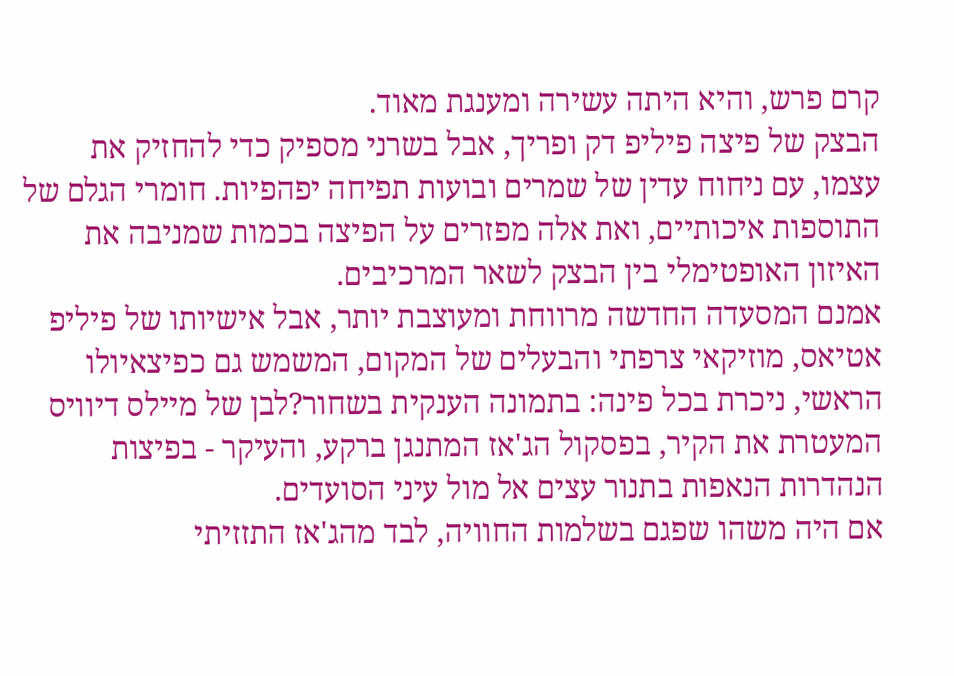קרם פרש, והיא היתה עשירה ומענגת מאוד.
הבצק של פיצה פיליפ דק ופריך, אבל בשרני מספיק כדי להחזיק את עצמו, עם ניחוח עדין של שמרים ובועות תפיחה יפהפיות. חומרי הגלם של התוספות איכותיים, ואת אלה מפזרים על הפיצה בכמות שמניבה את האיזון האופטימלי בין הבצק לשאר המרכיבים.
אמנם המסעדה החדשה מרווחת ומעוצבת יותר, אבל אישיותו של פיליפ אטיאס, מוזיקאי צרפתי והבעלים של המקום, המשמש גם כפיצאיולו הראשי, ניכרת בכל פינה: בתמונה הענקית בשחור?לבן של מיילס דיוויס המעטרת את הקיר, בפסקול הג'אז המתנגן ברקע, והעיקר - בפיצות הנהדרות הנאפות בתנור עצים אל מול עיני הסועדים.
אם היה משהו שפגם בשלמות החוויה, לבד מהג'אז התזזיתי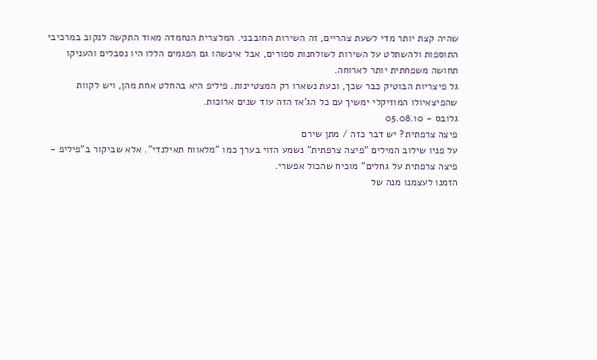שהיה קצת יותר מדי לשעת צהריים, זה השירות החובבני. המלצרית הנחמדה מאוד התקשה לנקוב במרכיבי התוספות ולהשתלט על השירות לשולחנות ספורים, אבל איכשהו גם הפגמים הללו היו נסבלים והעניקו תחושה משפחתית יותר לארוחה.
גל פיצריות הבוטיק כבר שכך, וכעת נשארו רק המצטיינות. פיליפ היא בהחלט אחת מהן, ויש לקוות שהפיצאיולו המוזיקלי ימשיך עם כל הג'אז הזה עוד שנים ארוכות.
גלובס - 05.08.10
פיצה צרפתית? יש דבר כזה / מתן שירם
על פניו שילוב המילים "פיצה צרפתית" נשמע הזוי בערך כמו "מלאווח תאילנדי". אלא שביקור ב"פיליפ - פיצה צרפתית על גחלים" מוכיח שהכול אפשרי.
הזמנו לעצמנו מנה של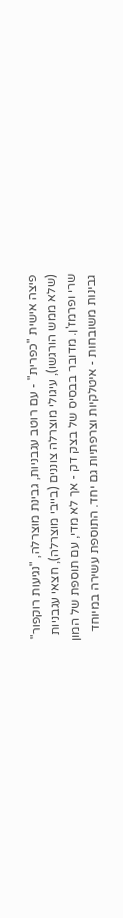פיצה אישית "כפרית" - עם רוטב עגבניות, גבינת מוצרלה, "נגיעות רוקפור" (שלא ממש הורגשו), עיגולי מוצרלה צוננים (בייבי מוצרלה), חצאי עגבניות שרי ופרמז'ן. מדובר בבסיס של בצק דק - אך לא מדי, עם תוספת של המון גבינות משובחות - איטלקיות וצרפתיות גם יחד. התוספת עשירה במיוחד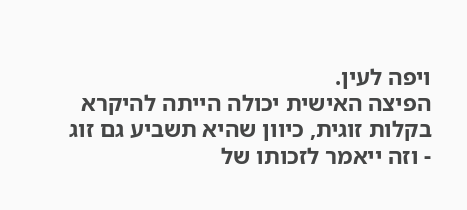ויפה לעין.
הפיצה האישית יכולה הייתה להיקרא בקלות זוגית, כיוון שהיא תשביע גם זוג - וזה ייאמר לזכותו של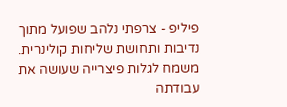פיליפ - צרפתי נלהב שפועל מתוך נדיבות ותחושת שליחות קולינרית.
משמח לגלות פיצרייה שעושה את עבודתה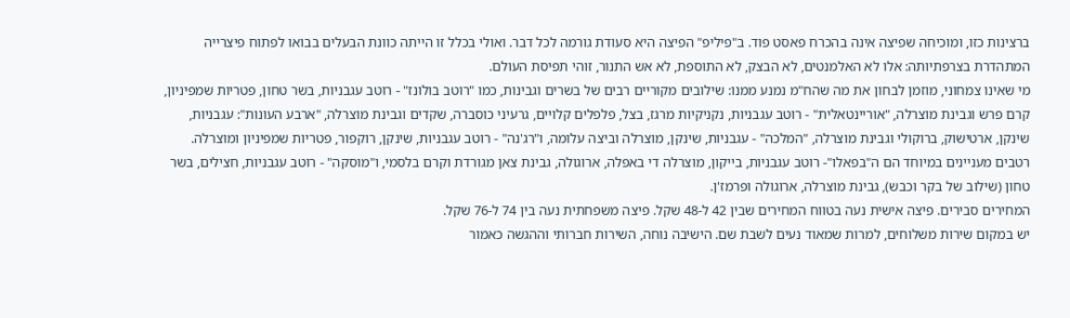ברצינות כזו, ומוכיחה שפיצה אינה בהכרח פאסט פוד. ב"פיליפ" הפיצה היא סעודת גורמה לכל דבר. ואולי בכלל זו הייתה כוונת הבעלים בבואו לפתוח פיצרייה המתהדרת בצרפתיותה: אלו לא האלמנטים, לא הבצק, לא התוספת, לא אש התנור, זוהי תפיסת העולם.
מי שאינו צמחוני, מוזמן לבחון את מה שהח"מ נמנע ממנו: שילובים מקוריים רבים של בשרים וגבינות, כמו "רוטב בולונז" - רוטב עגבניות, בשר טחון, פטריות שמפיניון, קרם פרש וגבינת מוצרלה, "אוריינטאלית" - רוטב עגבניות, נקניקיות מרגז, בצל, פלפלים קלויים, גרעיני כוסברה, שקדים וגבינת מוצרלה, "ארבע העונות": עגבניות, שינקן, ארטישוק, ברוקולי וגבינת מוצרלה, "המלכה" - עגבניות, שינקן, מוצרלה וביצה עלומה, ו"רג'נה" - רוטב עגבניות, שינקן, רוקפור, פטריות שמפיניון ומוצרלה. רטבים מעניינים במיוחד הם ה"בפאלו"- רוטב עגבניות, בייקון, מוצרלה די באפלה, ארוגולה, גבינת צאן מגורדת וקרם בלסמי, ו"מוסקה" - רוטב עגבניות, חצילים, בשר טחון (שילוב של בקר וכבש), גבינת מוצרלה, ארוגולה ופרמז'ן.
המחירים סבירים. פיצה אישית נעה בטווח המחירים שבין 42 ל-48 שקל. פיצה משפחתית נעה בין 74 ל-76 שקל.
יש במקום שירות משלוחים, למרות שמאוד נעים לשבת שם. הישיבה נוחה, השירות חברותי וההגשה כאמור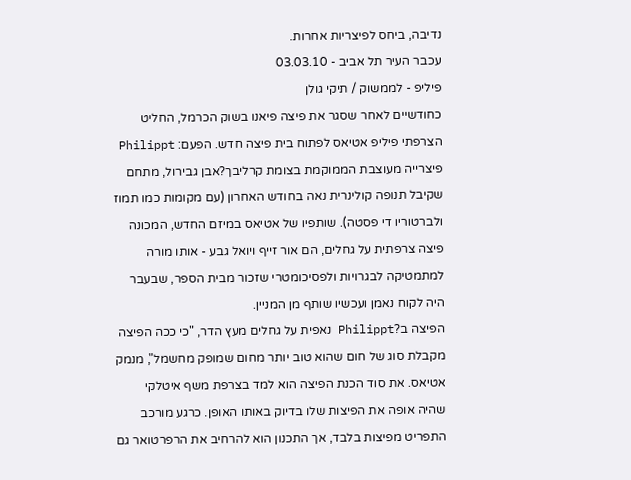נדיבה, ביחס לפיצריות אחרות.
עכבר העיר תל אביב - 03.03.10
פיליפ - לממשוק / תיקי גולן
כחודשיים לאחר שסגר את פיצה פיאנו בשוק הכרמל, החליט הצרפתי פיליפ אטיאס לפתוח בית פיצה חדש. הפעם: Philippt פיצרייה מעוצבת הממוקמת בצומת קרליבך?אבן גבירול, מתחם שקיבל תנופה קולינרית נאה בחודש האחרון (עם מקומות כמו תמוז ולברטוריו די פסטה). שותפיו של אטיאס במיזם החדש, המכונה פיצה צרפתית על גחלים, הם אור זייף ויואל גבע - אותו מורה למתמטיקה לבגרויות ולפסיכומטרי שזכור מבית הספר, שבעבר היה לקוח נאמן ועכשיו שותף מן המניין.
הפיצה ב?Philippt נאפית על גחלים מעץ הדר, "כי ככה הפיצה מקבלת סוג של חום שהוא טוב יותר מחום שמופק מחשמל", מנמק אטיאס. את סוד הכנת הפיצה הוא למד בצרפת משף איטלקי שהיה אופה את הפיצות שלו בדיוק באותו האופן. כרגע מורכב התפריט מפיצות בלבד, אך התכנון הוא להרחיב את הרפרטואר גם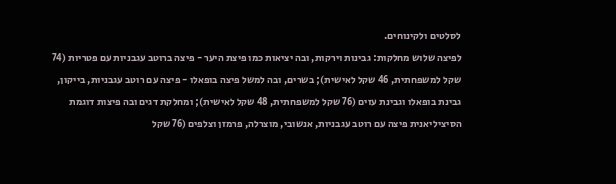לסלטים ולקינוחים.
לפיצה שלוש מחלקות: גבינות וירקות, ובה יציאות כמו פיצת היער - פיצה ברוטב עגבניות עם פטריות (74 שקל למשפחתית, 46 שקל לאישית); בשרים, ובה למשל פיצה בופאלו - פיצה עם רוטב עגבניות, בייקון, גבינת בופאלו וגבינת עזים (76 שקל למשפחתית, 48 שקל לאישית); ומחלקת דגים ובה פיצות דוגמת הסיציליאנית פיצה עם רוטב עגבניות, אנשובי, מוצרלה, פרמזן וצלפים (76 שקל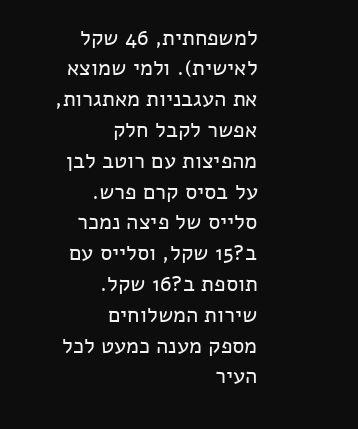למשפחתית, 46 שקל לאישית). ולמי שמוצא את העגבניות מאתגרות, אפשר לקבל חלק מהפיצות עם רוטב לבן על בסיס קרם פרש. סלייס של פיצה נמכר ב?15 שקל, וסלייס עם תוספת ב?16 שקל. שירות המשלוחים מספק מענה כמעט לכל העיר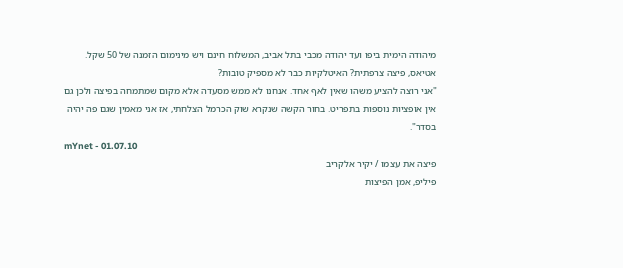מיהודה הימית ביפו ועד יהודה מכבי בתל אביב, המשלוח חינם ויש מינימום הזמנה של 50 שקל.
אטיאס, פיצה צרפתית? האיטלקיות כבר לא מספיק טובות?
"אני רוצה להציע משהו שאין לאף אחד. אנחנו לא ממש מסעדה אלא מקום שמתמחה בפיצה ולכן גם אין אופציות נוספות בתפריט. בחור הקשה שנקרא שוק הכרמל הצלחתי, אז אני מאמין שגם פה יהיה בסדר".
mYnet - 01.07.10
פיצה את עצמו / יקיר אלקריב
פיליפ, אמן הפיצות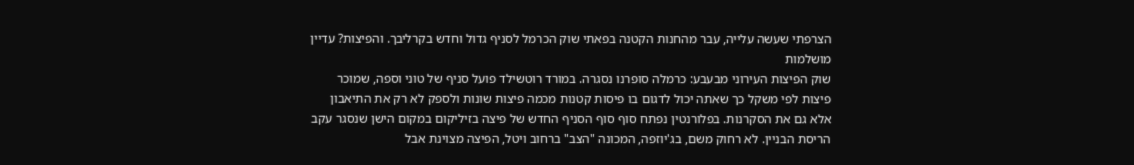הצרפתי שעשה עלייה, עבר מהחנות הקטנה בפאתי שוק הכרמל לסניף גדול וחדש בקרליבך. והפיצות? עדיין מושלמות
שוק הפיצות העירוני מבעבע: כרמלה סופרנו נסגרה. במורד רוטשילד פועל סניף של טוני וספה, שמוכר פיצות לפי משקל כך שאתה יכול לדגום בו פיסות קטנות מכמה פיצות שונות ולספק לא רק את התיאבון אלא גם את הסקרנות. בפלורנטין נפתח סוף סוף הסניף החדש של פיצה בזיליקום במקום הישן שנסגר עקב הריסת הבניין. לא רחוק משם, בג'יוזפה, המכונה "הצב" ברחוב ויטל, הפיצה מצוינת אבל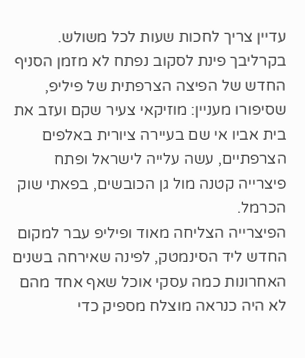עדיין צריך לחכות שעות לכל משולש.
בקרליבך פינת לסקוב נפתח לא מזמן הסניף החדש של הפיצה הצרפתית של פיליפ, שסיפורו מעניין: מוזיקאי צעיר שקם ועזב את בית אביו אי שם בעיירה ציורית באלפים הצרפתיים, עשה עלייה לישראל ופתח פיצרייה קטנה מול גן הכובשים, בפאתי שוק הכרמל.
הפיצרייה הצליחה מאוד ופיליפ עבר למקום החדש ליד הסינמטק, לפינה שאירחה בשנים האחרונות כמה עסקי אוכל שאף אחד מהם לא היה כנראה מוצלח מספיק כדי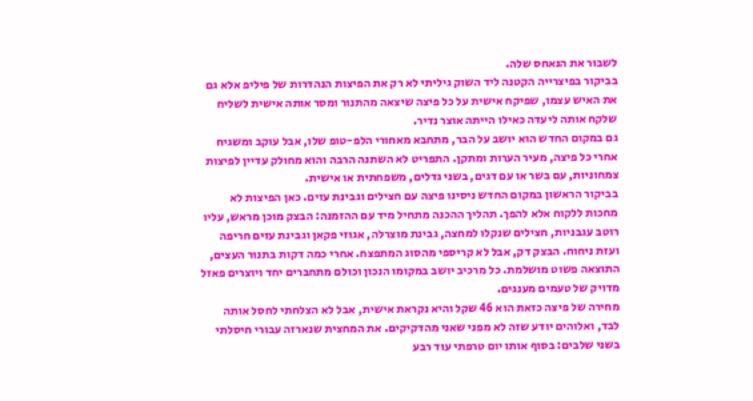לשבור את הנאחס שלה.
בביקור בפיצרייה הקטנה ליד השוק גיליתי לא רק את הפיצות הנהדרות של פיליפ אלא גם את האיש עצמו, שפיקח אישית על כל פיצה שיצאה מהתנור ומסר אותה אישית לשליח שלקח אותה ליעדה כאילו הייתה אוצר נדיר.
גם במקום החדש הוא יושב על הבר, מתחבא מאחורי הלפ-טופ שלו, אבל עוקב ומשגיח אחרי כל פיצה, מעיר הערות ומתקן. התפריט לא השתנה הרבה והוא מחולק עדיין לפיצות צמחוניות, עם בשר או עם דגים, בשני גדלים, משפחתית או אישית.
בביקור הראשון במקום החדש ניסינו פיצה עם חצילים וגבינת עזים. כאן הפיצות לא מחכות ללקוח אלא להפך. תהליך ההכנה מתחיל מיד עם ההזמנה: הבצק מוכן מראש, עליו רוטב עגבניות, חצילים שנקלו למחצה, גבינת מוצרלה, אגוזי פקאן וגבינת עזים חריפה ועזת ניחוח. הבצק דק, אבל לא קריספי מהסוג המתפצח. אחרי כמה דקות בתנור העצים, התוצאה פשוט מושלמת. כל מרכיב יושב במקומו הנכון וכולם מתחברים יחד ויוצרים פאזל מדויק של טעמים מענגים.
מחירה של פיצה כזאת הוא 46 שקל והיא נקראת אישית, אבל לא הצלחתי לחסל אותה לבד, ואלוהים יודע שזה לא מפני שאני מהדקיקים. את המחצית שנארזה עבורי חיסלתי בשני שלבים: בסוף אותו יום טרפתי עוד רבע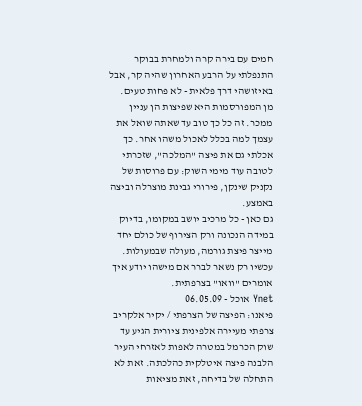חמים עם בירה קרה ולמחרת בבוקר התנפלתי על הרבע האחרון שהיה קר, אבל באיזושהי דרך פלאית - לא פחות טעים.
מן המפורסמות היא שפיצות הן עניין ממכר. זה כל כך טוב עד שאתה שואל את עצמך למה בכלל לאכול משהו אחר. כך אכלתי גם את פיצה "המלכה", שזכרתי לטובה עוד מימי השוק: עם פרוסות של נקניק שינקן, פירורי גבינת מוצרלה וביצה באמצע.
גם כאן - כל מרכיב יושב במקומו, בדיוק במידה הנכונה ורק הצירוף של כולם יחד מייצר פיצת גורמה, מעולה שבמעולות. עכשיו רק נשאר לברר אם מישהו יודע איך אומרים "וואו" בצרפתית.
Ynet אוכל - 06.05.09
פיאנו: הפיצה של הצרפתי / יקיר אלקריב
צרפתי מעיירה אלפינית ציורית הגיע עד שוק הכרמל במטרה לאפות לאזרחי העיר הלבנה פיצה איטלקית כהלכתה. זאת לא התחלה של בדיחה, זאת מציאות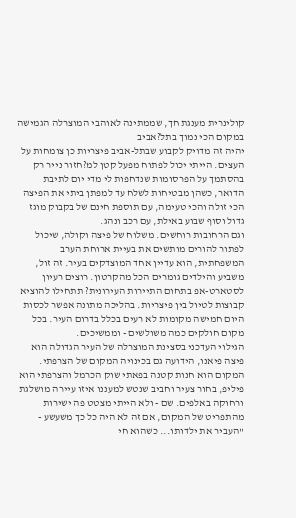קולינרית מענגת חך, שממתינה לאוהבי המוצרלה הגמישה במקום הכי נמוך בתל?אביב
יהיה זה מדויק לקבוע שבתל-אביב פיצריות כן צומחות על העצים. הייתי יכול לפתוח מפעל קטן למ?חזור נייר רק בהסתמך על הפרסומות שנדחפות לי מדי יום לתיבת הדואר, כשהן מבטיחות לשלח עד למפתן ביתי את הפיצה הכי זולה והכי טעימה, עם תוספת חינם של בקבוק מוגז גדול וסוף שבוע באילת, עם רכב ונהג.
וגם הרחובות רוחשים. משלוח של פיצה וקולה, שיכול לפתור להורים מותשים את בעיית ארוחת הערב המשפחתית, הוא עדיין אחד המוצדקים בעיר. זה זול, משביע והילדים גומרים הכל מהקרטון. רוצים רעיון לסטארט-אפ בתחום התיירות העירונית? תתחילו להוציא קבוצות לטיול בין פיצריות. בהליכה מתונה אפשר לכסות היום חמישה מקומות לא רעים בכלל בדרום העיר. בכל מקום חולקים כמה משולשים - וממשיכים.
הגילוי העדכני בסצינת המוצרלה של העיר הגדולה הוא פיצה פיאנו, הידועה גם בכינויה המקום של הצרפתי. המקום הוא חנות קטנה בפאתי שוק הכרמל והצרפתי הוא פיליפ, בחור צעיר וחביב שנטש למעננו איזו עיירה מושלגת ורחוקה באלפים. שם - ולא הייתי מצטט פה ישירות מהתפריט של המקום, אם זה לא היה כל כך משעשע - "העביר את ילדותו... כשהוא חי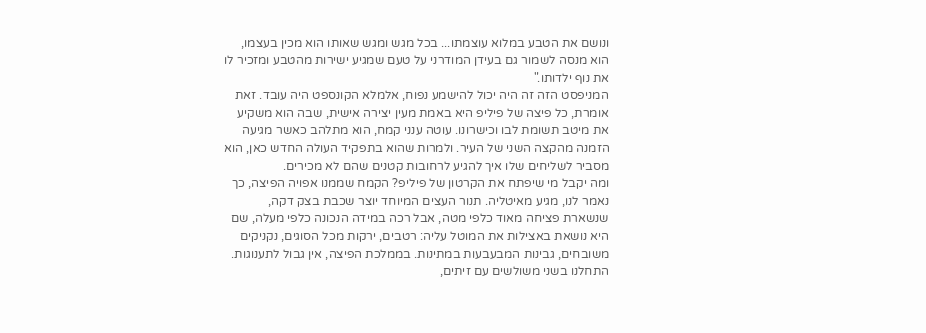ונושם את הטבע במלוא עוצמתו... בכל מגש ומגש שאותו הוא מכין בעצמו, הוא מנסה לשמור גם בעידן המודרני על טעם שמגיע ישירות מהטבע ומזכיר לו את נוף ילדותו."
המניפסט הזה זה היה יכול להישמע נפוח, אלמלא הקונספט היה עובד. זאת אומרת, כל פיצה של פיליפ היא באמת מעין יצירה אישית, שבה הוא משקיע את מיטב תשומת לבו וכישרונו. עוטה ענני קמח, הוא מתלהב כאשר מגיעה הזמנה מהקצה השני של העיר. ולמרות שהוא בתפקיד העולה החדש כאן, הוא מסביר לשליחים שלו איך להגיע לרחובות קטנים שהם לא מכירים.
ומה יקבל מי שיפתח את הקרטון של פיליפ? הקמח שממנו אפויה הפיצה, כך נאמר לנו, מגיע מאיטליה. תנור העצים המיוחד יוצר שכבת בצק דקה, שנשארת פציחה מאוד כלפי מטה, אבל רכה במידה הנכונה כלפי מעלה, שם היא נושאת באצילות את המוטל עליה: רטבים, ירקות מכל הסוגים, נקניקים משובחים, גבינות המבעבעות במתינות. בממלכת הפיצה, אין גבול לתענוגות.
התחלנו בשני משולשים עם זיתים,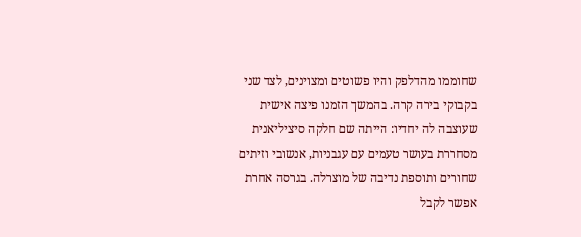שחוממו מהדלפק והיו פשוטים ומצוינים, לצד שני בקבוקי בירה קרה. בהמשך הזמנו פיצה אישית שעוצבה לה יחדיו: הייתה שם חלקה סיציליאנית מסחררת בעושר טעמים עם עגבניות, אנשובי וזיתים שחורים ותוספת נדיבה של מוצרלה. בגרסה אחרת אפשר לקבל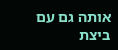אותה גם עם ביצת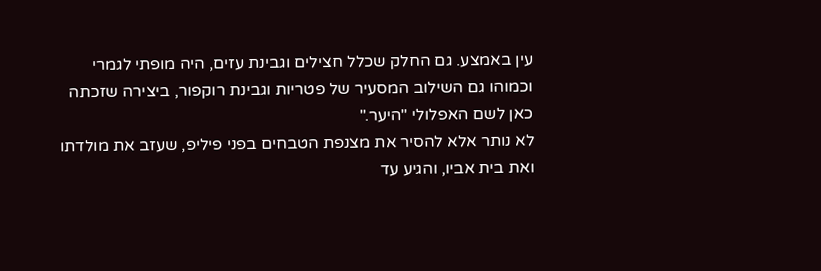עין באמצע. גם החלק שכלל חצילים וגבינת עזים, היה מופתי לגמרי וכמוהו גם השילוב המסעיר של פטריות וגבינת רוקפור, ביצירה שזכתה כאן לשם האפלולי "היער."
לא נותר אלא להסיר את מצנפת הטבחים בפני פיליפ, שעזב את מולדתו ואת בית אביו, והגיע עד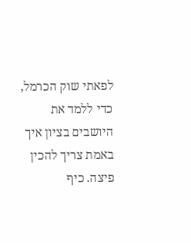לפאתי שוק הכרמל, כדי ללמד את היושבים בציון איך באמת צריך להכין פיצה. כיף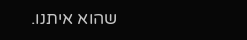שהוא איתנו.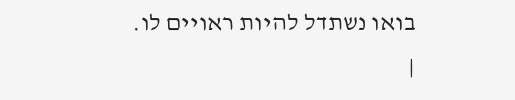בואו נשתדל להיות ראויים לו.
|